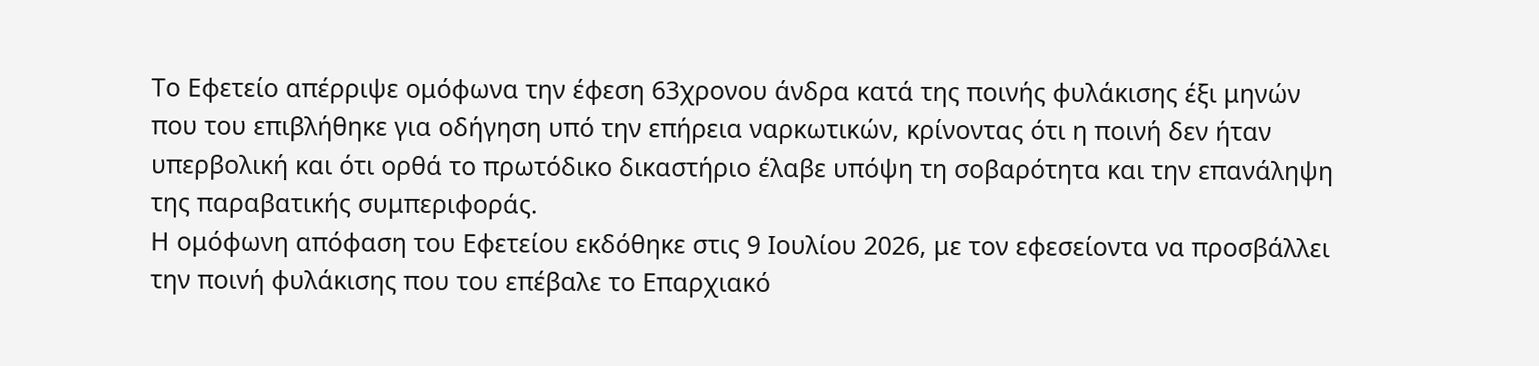Το Εφετείο απέρριψε ομόφωνα την έφεση 63χρονου άνδρα κατά της ποινής φυλάκισης έξι μηνών που του επιβλήθηκε για οδήγηση υπό την επήρεια ναρκωτικών, κρίνοντας ότι η ποινή δεν ήταν υπερβολική και ότι ορθά το πρωτόδικο δικαστήριο έλαβε υπόψη τη σοβαρότητα και την επανάληψη της παραβατικής συμπεριφοράς.
Η ομόφωνη απόφαση του Εφετείου εκδόθηκε στις 9 Ιουλίου 2026, με τον εφεσείοντα να προσβάλλει την ποινή φυλάκισης που του επέβαλε το Επαρχιακό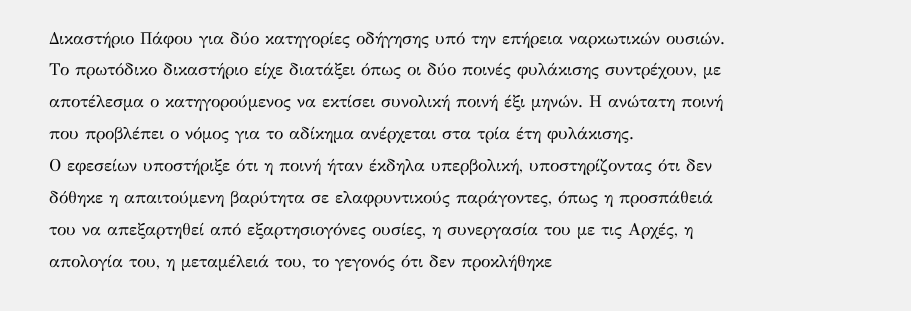Δικαστήριο Πάφου για δύο κατηγορίες οδήγησης υπό την επήρεια ναρκωτικών ουσιών.
Το πρωτόδικο δικαστήριο είχε διατάξει όπως οι δύο ποινές φυλάκισης συντρέχουν, με αποτέλεσμα ο κατηγορούμενος να εκτίσει συνολική ποινή έξι μηνών. Η ανώτατη ποινή που προβλέπει ο νόμος για το αδίκημα ανέρχεται στα τρία έτη φυλάκισης.
Ο εφεσείων υποστήριξε ότι η ποινή ήταν έκδηλα υπερβολική, υποστηρίζοντας ότι δεν δόθηκε η απαιτούμενη βαρύτητα σε ελαφρυντικούς παράγοντες, όπως η προσπάθειά του να απεξαρτηθεί από εξαρτησιογόνες ουσίες, η συνεργασία του με τις Αρχές, η απολογία του, η μεταμέλειά του, το γεγονός ότι δεν προκλήθηκε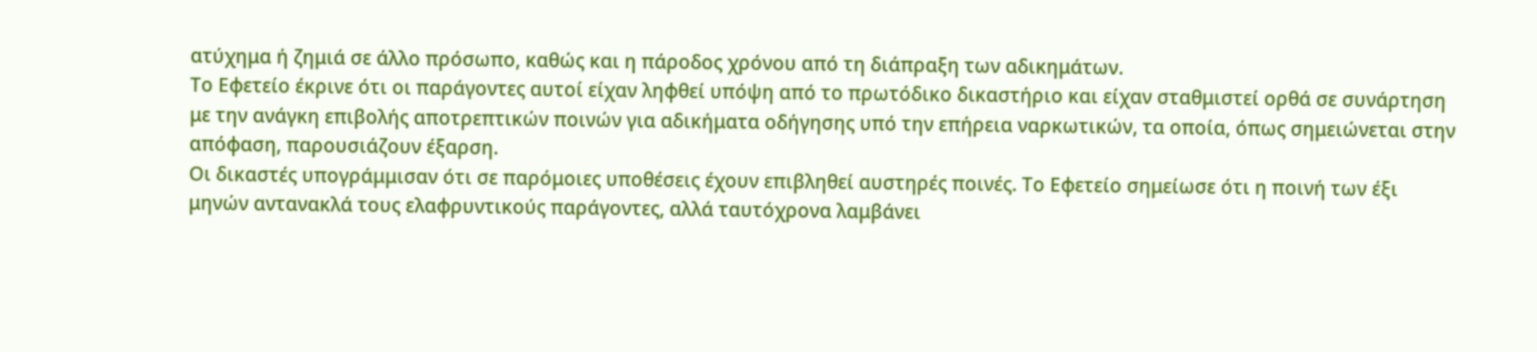ατύχημα ή ζημιά σε άλλο πρόσωπο, καθώς και η πάροδος χρόνου από τη διάπραξη των αδικημάτων.
Το Εφετείο έκρινε ότι οι παράγοντες αυτοί είχαν ληφθεί υπόψη από το πρωτόδικο δικαστήριο και είχαν σταθμιστεί ορθά σε συνάρτηση με την ανάγκη επιβολής αποτρεπτικών ποινών για αδικήματα οδήγησης υπό την επήρεια ναρκωτικών, τα οποία, όπως σημειώνεται στην απόφαση, παρουσιάζουν έξαρση.
Οι δικαστές υπογράμμισαν ότι σε παρόμοιες υποθέσεις έχουν επιβληθεί αυστηρές ποινές. Το Εφετείο σημείωσε ότι η ποινή των έξι μηνών αντανακλά τους ελαφρυντικούς παράγοντες, αλλά ταυτόχρονα λαμβάνει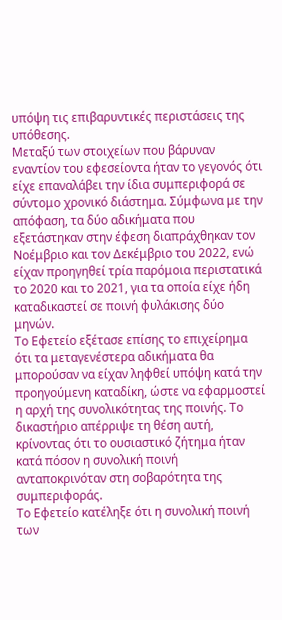υπόψη τις επιβαρυντικές περιστάσεις της υπόθεσης.
Μεταξύ των στοιχείων που βάρυναν εναντίον του εφεσείοντα ήταν το γεγονός ότι είχε επαναλάβει την ίδια συμπεριφορά σε σύντομο χρονικό διάστημα. Σύμφωνα με την απόφαση, τα δύο αδικήματα που εξετάστηκαν στην έφεση διαπράχθηκαν τον Νοέμβριο και τον Δεκέμβριο του 2022, ενώ είχαν προηγηθεί τρία παρόμοια περιστατικά το 2020 και το 2021, για τα οποία είχε ήδη καταδικαστεί σε ποινή φυλάκισης δύο μηνών.
Το Εφετείο εξέτασε επίσης το επιχείρημα ότι τα μεταγενέστερα αδικήματα θα μπορούσαν να είχαν ληφθεί υπόψη κατά την προηγούμενη καταδίκη, ώστε να εφαρμοστεί η αρχή της συνολικότητας της ποινής. Το δικαστήριο απέρριψε τη θέση αυτή, κρίνοντας ότι το ουσιαστικό ζήτημα ήταν κατά πόσον η συνολική ποινή ανταποκρινόταν στη σοβαρότητα της συμπεριφοράς.
Το Εφετείο κατέληξε ότι η συνολική ποινή των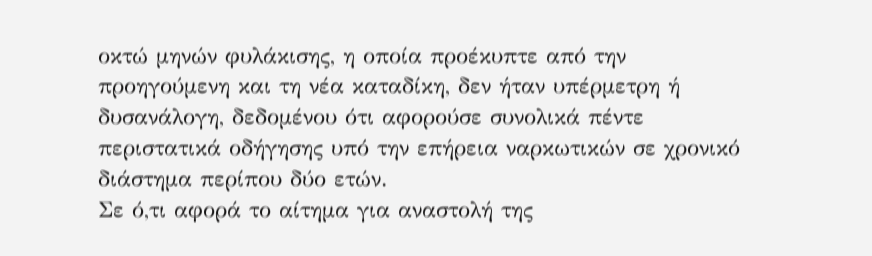οκτώ μηνών φυλάκισης, η οποία προέκυπτε από την προηγούμενη και τη νέα καταδίκη, δεν ήταν υπέρμετρη ή δυσανάλογη, δεδομένου ότι αφορούσε συνολικά πέντε περιστατικά οδήγησης υπό την επήρεια ναρκωτικών σε χρονικό διάστημα περίπου δύο ετών.
Σε ό,τι αφορά το αίτημα για αναστολή της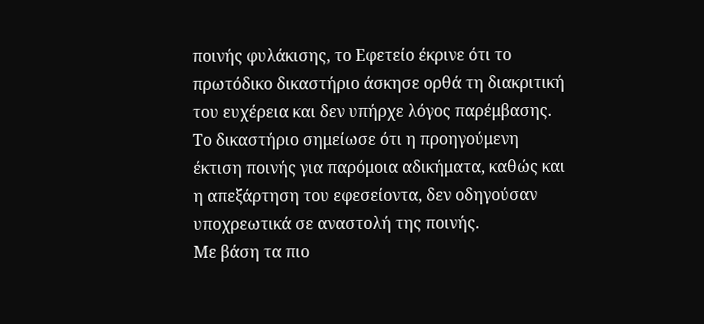ποινής φυλάκισης, το Εφετείο έκρινε ότι το πρωτόδικο δικαστήριο άσκησε ορθά τη διακριτική του ευχέρεια και δεν υπήρχε λόγος παρέμβασης. Το δικαστήριο σημείωσε ότι η προηγούμενη έκτιση ποινής για παρόμοια αδικήματα, καθώς και η απεξάρτηση του εφεσείοντα, δεν οδηγούσαν υποχρεωτικά σε αναστολή της ποινής.
Με βάση τα πιο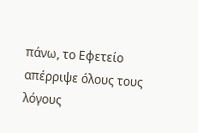πάνω, το Εφετείο απέρριψε όλους τους λόγους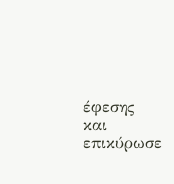έφεσης και επικύρωσε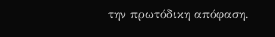την πρωτόδικη απόφαση.